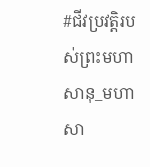#ជីវប្រវត្តិរបស់ព្រះមហាសានុ_មហាសា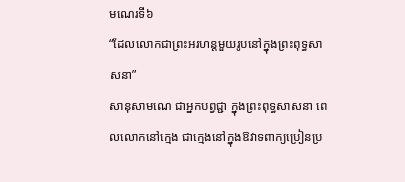មណេរទី៦
“ដែលលោកជាព្រះអរហន្តមួយរូបនៅក្នុងព្រះពុទ្ធសាសនា”
សានុសាមណេ ជាអ្នកបព្វជ្ជា ក្នុងព្រះពុទ្ធសាសនា ពេលលោកនៅក្មេង ជាក្មេងនៅក្នុងឱវាទពាក្យប្រៀនប្រ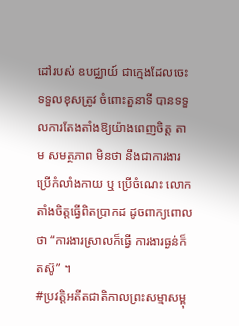ដៅរបស់ ឧបជ្ឈាយ៍ ជាក្មេងដែលចេះទទួលខុសត្រូវ ចំពោះតួនាទី បានទទួលការតែងតាំងឱ្យយ៉ាងពេញចិត្ត តាម សមត្ថភាព មិនថា នឹងជាការងារប្រើកំលាំងកាយ ឬ ប្រើចំណេះ លោកតាំងចិត្តធ្វើពិតប្រាកដ ដូចពាក្យពោលថា “ការងារស្រាលក៏ធ្វើ ការងារធ្ងន់ក៏តស៊ូ” ។
#ប្រវត្តិអតីតជាតិកាលព្រះសម្មាសម្ពុ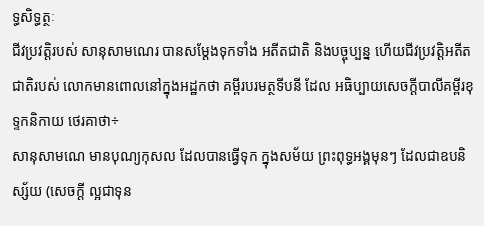ទ្ធសិទ្ធត្ថៈ
ជីវប្រវត្តិរបស់ សានុសាមណេរ បានសម្តែងទុកទាំង អតីតជាតិ និងបច្ចុប្បន្ន ហើយជីវប្រវត្តិអតីតជាតិរបស់ លោកមានពោលនៅក្នុងអដ្ឋកថា គម្ពីរបរមត្ថទីបនី ដែល អធិប្បាយសេចក្តីបាលីគម្ពីរខុទ្ទកនិកាយ ថេរគាថា÷
សានុសាមណេ មានបុណ្យកុសល ដែលបានធ្វើទុក ក្នុងសម័យ ព្រះពុទ្ធអង្គមុនៗ ដែលជាឧបនិស្ស័យ (សេចក្តី ល្អជាទុន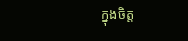ក្នុងចិត្ត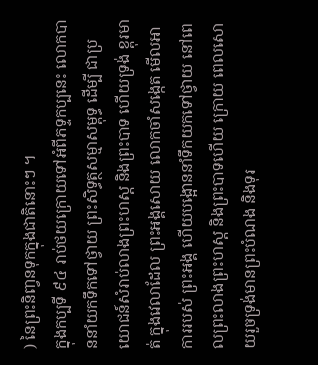) នៃព្រះនិពា្វនទុកក្នុងជាតិនោះៗ ។
ក្នុងកប្បទី ៩៤ រាប់ថយក្រោយទៅអំពីភទ្ទកប្បនេះ លោកបាននាំយកទឹកទៅថ្វាយ ព្រះសិទ្ធត្ថសម្មាសម្ពុទ្ធ ដើម្បី ជាប្រយោជន៍សំរាប់លាងព្រះហស្ត និងព្រះបាទ ហើយទ្រង់ ខ្ពុរមាត់ ក្នុងវេលាដែល ព្រះអង្គសោយ លោកចាំសង្កេត មើលអាការរបស់ ព្រះអង្គ ហើយបង្អោននាំទឹកយកទៅថ្វាយ នៅពេលព្រះលាងព្រះហស្ត និងព្រះបាទហើយ ក្រោយ ពេលសោយរួចទ្រង់មានព្រះបំណង និងទុរ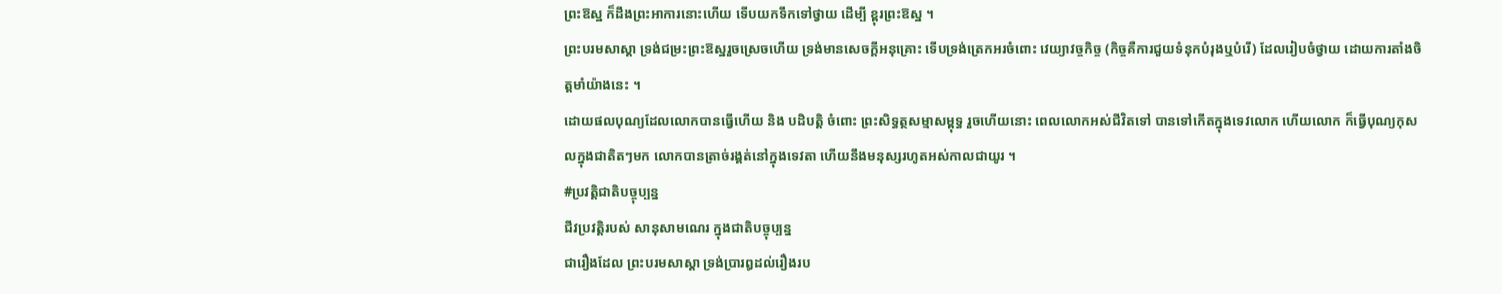ព្រះឱស្ឋ ក៏ដឹងព្រះអាការនោះហើយ ទើបយកទឹកទៅថ្វាយ ដើម្បី ខ្ពុរព្រះឱស្ឋ ។
ព្រះបរមសាស្តា ទ្រង់ជម្រះព្រះឱស្ឋរួចស្រេចហើយ ទ្រង់មានសេចក្ដីអនុគ្រោះ ទើបទ្រង់ត្រេកអរចំពោះ វេយ្យាវច្ចកិច្ច (កិច្ចគឺការជួយទំនុកបំរុងឬបំរើ) ដែលរៀបចំថ្វាយ ដោយការតាំងចិត្តមាំយ៉ាងនេះ ។
ដោយផលបុណ្យដែលលោកបានធ្វើហើយ និង បដិបត្តិ ចំពោះ ព្រះសិទ្ធត្ថសម្មាសម្ពុទ្ធ រួចហើយនោះ ពេលលោកអស់ជីវិតទៅ បានទៅកើតក្នុងទេវលោក ហើយលោក ក៏ធ្វើបុណ្យកុសលក្នុងជាតិតៗមក លោកបានត្រាច់រង្គត់នៅក្នុងទេវតា ហើយនឹងមនុស្សរហូតអស់កាលជាយូរ ។
#ប្រវត្តិជាតិបច្ចុប្បន្ន
ជីវប្រវត្តិរបស់ សានុសាមណេរ ក្នុងជាតិបច្ចុប្បន្ន
ជារឿងដែល ព្រះបរមសាស្តា ទ្រង់ប្រារឰដល់រឿងរប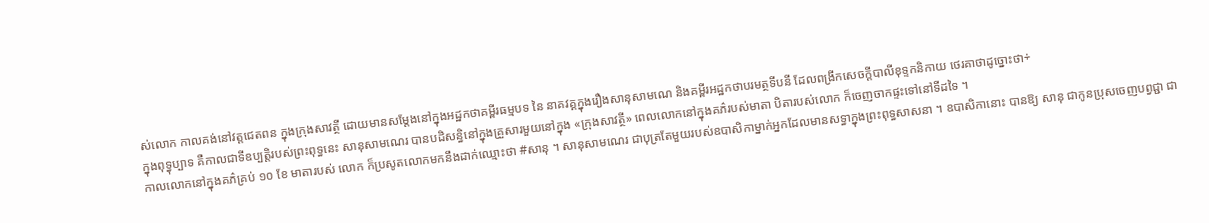ស់លោក កាលគង់នៅវត្តជេតពន ក្នុងក្រុងសាវត្ថី ដោយមានសម្តែងនៅក្នុងអដ្ឋកថាគម្ពីរធម្មបទ នៃ នាគវគ្គក្នុងរឿងសានុសាមណេ និងគម្ពីរអដ្ឋកថាបរមត្ថទីបនី ដែលពង្រីកសេចក្តីបាលីខុទ្ទកនិកាយ ថេរគាថាដូច្នោះថា÷
ក្នុងពុទ្ធុប្បាទ គឺកាលជាទីឧប្បត្តិរបស់ព្រះពុទ្ធនេះ សានុសាមណេរ បានបដិសន្ធិនៅក្នុងគ្រួសារមួយនៅក្នុង «ក្រុងសាវត្ថី» ពេលលោកនៅក្នុងគភ៌របស់មាតា បិតារបស់លោក ក៏ចេញចាកផ្ទះទៅនៅទីដទៃ ។
កាលលោកនៅក្នុងគភ៌គ្រប់ ១០ ខែ មាតារបស់ លោក ក៏ប្រសូតលោកមកនឹងដាក់ឈ្មោះថា #សានុ ។ សានុសាមណេរ ជាបុត្រតែមួយរបស់ឧបាសិកាម្នាក់អ្នកដែលមានសទ្ធាក្នុងព្រះពុទ្ធសាសនា ។ ឧបាសិកានោះ បានឱ្យ សានុ ជាកូនប្រុសចេញបព្វជ្ជា ជា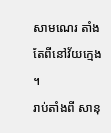សាមណេរ តាំងតែពីនៅវ័យក្មេង ។
រាប់តាំងពី សានុ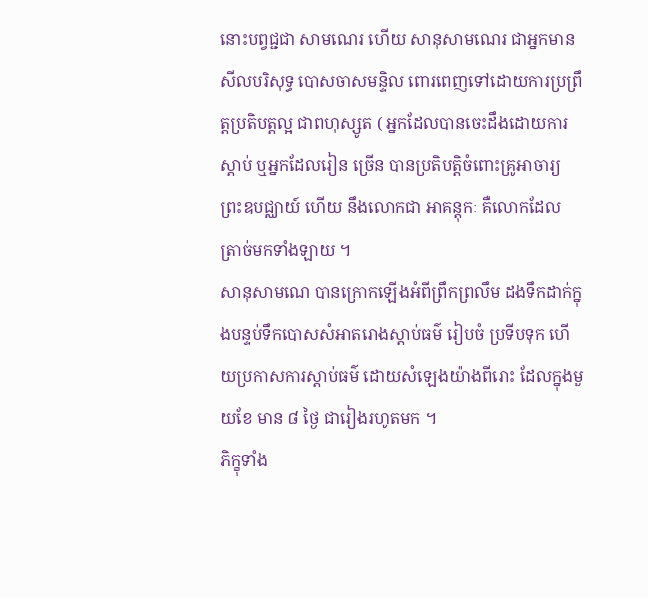នោះបព្វជ្ជជា សាមណេរ ហើយ សានុសាមណេរ ជាអ្នកមានសីលបរិសុទ្ធ បោសចាសមន្ទិល ពោរពេញទៅដោយការប្រព្រឹត្តប្រតិបត្តល្អ ជាពហុស្សូត ( អ្នកដែលបានចេះដឹងដោយការស្តាប់ ឬអ្នកដែលរៀន ច្រើន បានប្រតិបត្តិចំពោះគ្រូអាចារ្យ ព្រះឧបជ្ឈាយ៍ ហើយ នឹងលោកជា អាគន្តុកៈ គឺលោកដែល ត្រាច់មកទាំងឡាយ ។
សានុសាមណេ បានក្រោកឡើងអំពីព្រឹកព្រលឹម ដងទឹកដាក់ក្នុងបន្ទប់ទឹកបោសសំអាតរោងស្តាប់ធម៌ រៀបចំ ប្រទីបទុក ហើយប្រកាសការស្តាប់ធម៌ ដោយសំឡេងយ៉ាងពីរោះ ដែលក្នុងមួយខែ មាន ៨ ថ្ងៃ ជារៀងរហូតមក ។
ភិក្ខុទាំង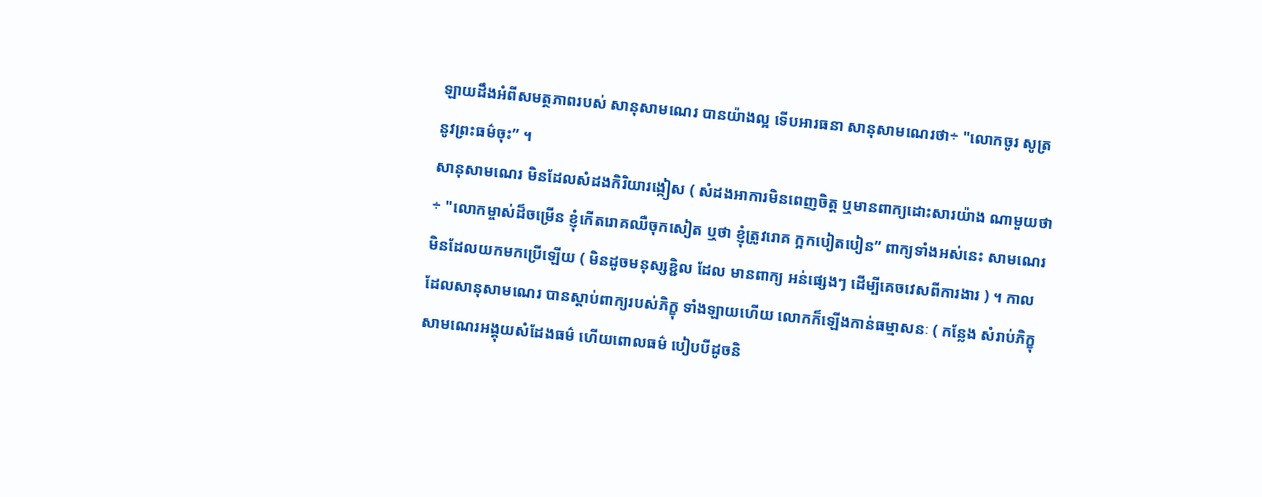ឡាយដឹងអំពីសមត្ថភាពរបស់ សានុសាមណេរ បានយ៉ាងល្អ ទើបអារធនា សានុសាមណេរថា÷ "លោកចូរ សូត្រនូវព្រះធម៌ចុះ” ។
សានុសាមណេរ មិនដែលសំដងកិរិយារង្កៀស ( សំដងអាការមិនពេញចិត្ត ឬមានពាក្យដោះសារយ៉ាង ណាមួយថា÷ "លោកម្ចាស់ដ៏ចម្រើន ខ្ញុំកើតរោគឈឺចុកសៀត ឬថា ខ្ញុំត្រូវរោគ ក្អកបៀតបៀន” ពាក្យទាំងអស់នេះ សាមណេរ មិនដែលយកមកប្រើឡើយ ( មិនដូចមនុស្សខ្ជិល ដែល មានពាក្យ អន់ផ្សេងៗ ដើម្បីគេចវេសពីការងារ ) ។ កាលដែលសានុសាមណេរ បានស្តាប់ពាក្យរបស់ភិក្ខុ ទាំងឡាយហើយ លោកក៏ឡើងកាន់ធម្មាសនៈ ( កន្លែង សំរាប់ភិក្ខុសាមណេរអង្គុយសំដែងធម៌ ហើយពោលធម៌ បៀបបីដូចនិ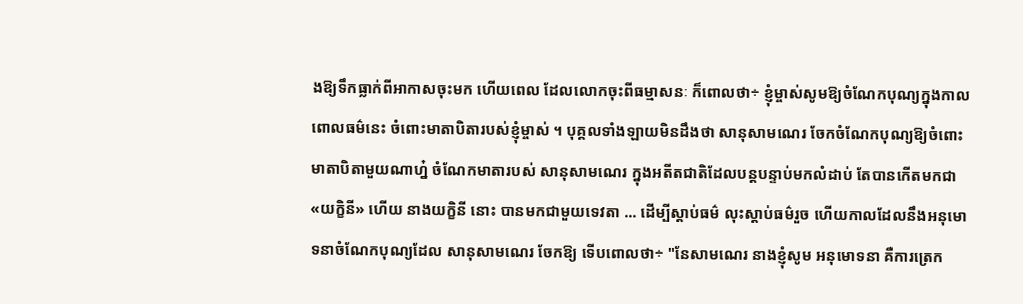ងឱ្យទឹកធ្លាក់ពីអាកាសចុះមក ហើយពេល ដែលលោកចុះពីធម្មាសនៈ ក៏ពោលថា÷ ខ្ញុំម្ចាស់សូមឱ្យចំណែកបុណ្យក្នុងកាលពោលធម៌នេះ ចំពោះមាតាបិតារបស់ខ្ញុំម្ចាស់ ។ បុគ្គលទាំងឡាយមិនដឹងថា សានុសាមណេរ ចែកចំណែកបុណ្យឱ្យចំពោះមាតាបិតាមួយណាហ្ន៎ ចំណែកមាតារបស់ សានុសាមណេរ ក្នុងអតីតជាតិដែលបន្តបន្ទាប់មកលំដាប់ តែបានកើតមកជា «យក្ខិនី» ហើយ នាងយក្ខិនី នោះ បានមកជាមួយទេវតា ... ដើម្បីស្តាប់ធម៌ លុះស្ដាប់ធម៌រួច ហើយកាលដែលនឹងអនុមោទនាចំណែកបុណ្យដែល សានុសាមណេរ ចែកឱ្យ ទើបពោលថា÷ "នែសាមណេរ នាងខ្ញុំសូម អនុមោទនា គឺការត្រេក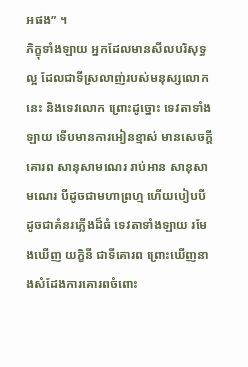អផង” ។
ភិក្ខុទាំងឡាយ អ្នកដែលមានសីលបរិសុទ្ធល្អ ដែលជាទីស្រលាញ់របស់មនុស្សលោកនេះ និងទេវលោក ព្រោះដូច្នោះ ទេវតាទាំងឡាយ ទើបមានការអៀនខ្មាស់ មានសេចក្តីគោរព សានុសាមណេរ រាប់អាន សានុសាមណេរ បីដូចជាមហាព្រហ្ម ហើយបៀបបីដូចជាគំនរភ្លើងដ៏ធំ ទេវតាទាំងឡាយ រមែងឃើញ យក្ខិនី ជាទីគោរព ព្រោះឃើញនាងសំដែងការគោរពចំពោះ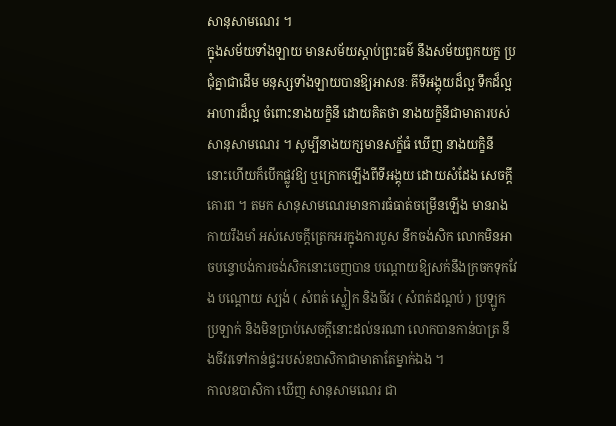សានុសាមណេរ ។
ក្នុងសម័យទាំងឡាយ មានសម័យស្តាប់ព្រះធម៌ នឹងសម័យពួកយក្ខ ប្រជុំគ្នាជាដើម មនុស្សទាំងឡាយបានឱ្យអាសនៈ គីទីអង្គុយដ៏ល្អ ទឹកដ៏ល្អ អាហារដ៏ល្អ ចំពោះនាងយក្ខិនី ដោយគិតថា នាងយក្ខិនីជាមាតារបស់ សានុសាមណេរ ។ សូម្បីនាងយក្សមានសក្ខ័ធំ ឃើញ នាងយក្ខិនី នោះហើយក៏បើកផ្លូវឱ្យ ឬក្រោកឡើងពីទីអង្គុយ ដោយសំដែង សេចក្តីគោរព ។ តមក សានុសាមណេរមានការធំធាត់ចម្រើនឡើង មានរាងកាយរឹងមាំ អស់សេចក្តីត្រេកអរក្នុងការបួស នឹកចង់សិក លោកមិនអាចបន្ទោបង់ការចង់សិកនោះចេញបាន បណ្ដោយឱ្យសក់នឹងក្រចកទុកវែង បណ្ដោយ ស្បង់ ( សំពត់ ស្លៀក និងចីវរ ( សំពត់ដណ្តប់ ) ប្រឡូកប្រឡាក់ និងមិនប្រាប់សេចក្តីនោះដល់នរណា លោកបានកាន់បាត្រ នឹងចីវរទៅកាន់ផ្ទះរបស់ឧបាសិកាជាមាតាតែម្នាក់ឯង ។
កាលឧបាសិកា ឃើញ សានុសាមណេរ ជា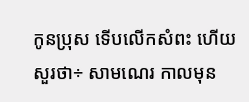កូនប្រុស ទើបលើកសំពះ ហើយ សួរថា÷ សាមណេរ កាលមុន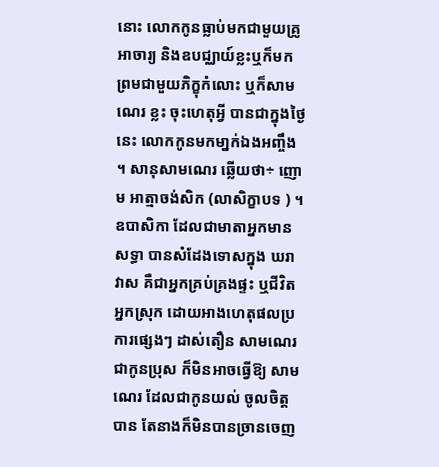នោះ លោកកូនធ្លាប់មកជាមួយគ្រូអាចារ្យ និងឧបជ្ឈាយ៍ខ្លះឬក៏មកព្រមជាមួយភិក្ខុកំលោះ ឬក៏សាមណេរ ខ្លះ ចុះហេតុអ្វី បានជាក្នុងថ្ងៃនេះ លោកកូនមកមា្នក់ឯងអញ្ចឹង ។ សានុសាមណេរ ឆ្លើយថា÷ ញោម អាត្មាចង់សិក (លាសិក្ខាបទ ) ។
ឧបាសិកា ដែលជាមាតាអ្នកមានសទ្ធា បានសំដែងទោសក្នុង ឃរាវាស គឺជាអ្នកគ្រប់គ្រងផ្ទះ ឬជីវិតអ្នកស្រុក ដោយអាងហេតុផលប្រការផ្សេងៗ ដាស់តឿន សាមណេរ ជាកូនប្រុស ក៏មិនអាចធ្វើឱ្យ សាមណេរ ដែលជាកូនយល់ ចូលចិត្តបាន តែនាងក៏មិនបានច្រានចេញ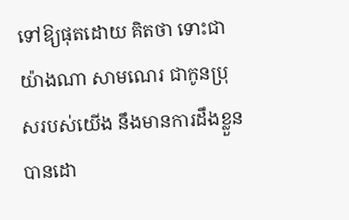ទៅឱ្យផុតដោយ គិតថា ទោះជាយ៉ាងណា សាមណេរ ជាកូនប្រុសរបស់យើង នឹងមានការដឹងខ្លួនបានដោ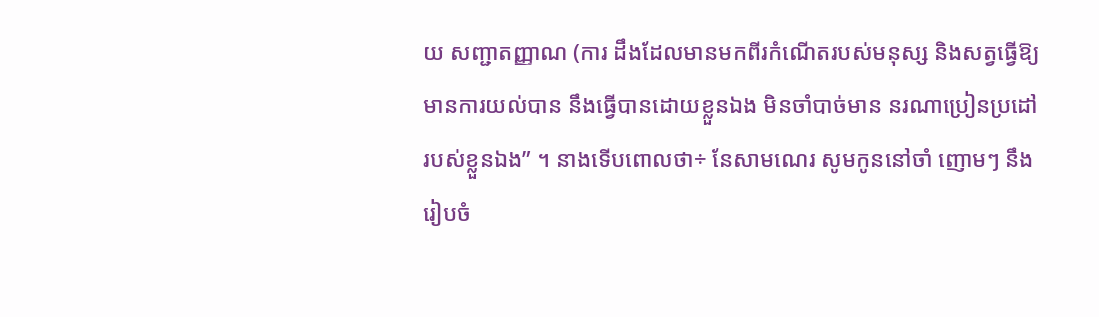យ សញ្ជាតញ្ញាណ (ការ ដឹងដែលមានមកពីរកំណើតរបស់មនុស្ស និងសត្វធ្វើឱ្យមានការយល់បាន នឹងធ្វើបានដោយខ្លួនឯង មិនចាំបាច់មាន នរណាប្រៀនប្រដៅ របស់ខ្លួនឯង” ។ នាងទើបពោលថា÷ នែសាមណេរ សូមកូននៅចាំ ញោមៗ នឹងរៀបចំ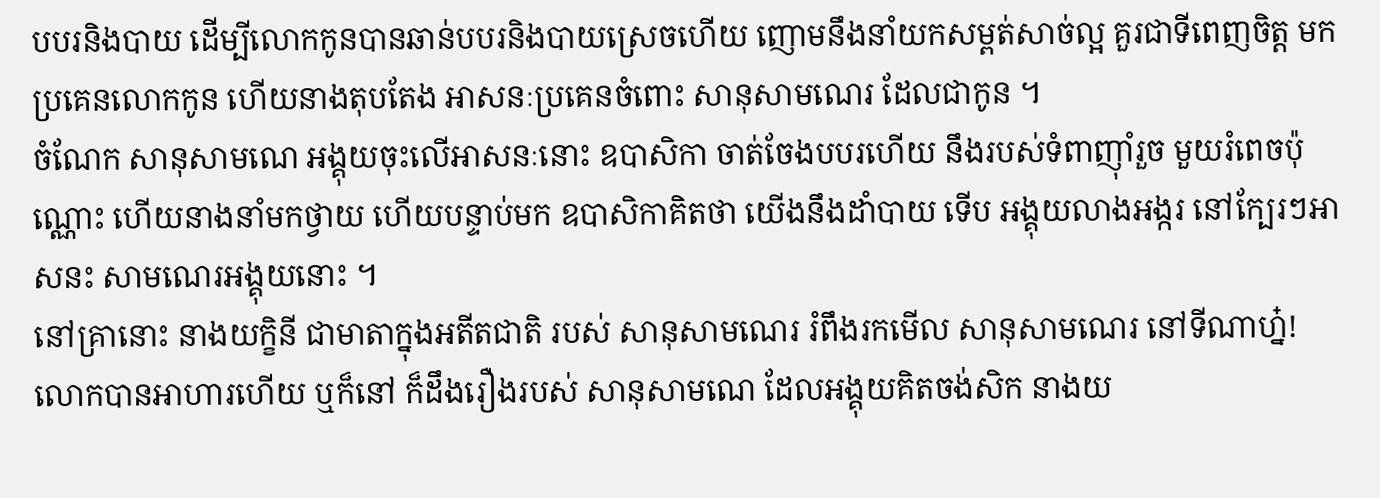បបរនិងបាយ ដើម្បីលោកកូនបានឆាន់បបរនិងបាយស្រេចហើយ ញោមនឹងនាំយកសម្ពត់សាច់ល្អ គួរជាទីពេញចិត្ត មកប្រគេនលោកកូន ហើយនាងតុបតែង អាសនៈប្រគេនចំពោះ សានុសាមណេរ ដែលជាកូន ។
ចំណែក សានុសាមណេ អង្គុយចុះលើអាសនៈនោះ ឧបាសិកា ចាត់ចែងបបរហើយ នឹងរបស់ទំពាញ៉ាំរួច មួយរំពេចប៉ុណ្ណោះ ហើយនាងនាំមកថ្វាយ ហើយបន្ទាប់មក ឧបាសិកាគិតថា យើងនឹងដាំបាយ ទើប អង្គុយលាងអង្ករ នៅក្បែរៗអាសនះ សាមណេរអង្គុយនោះ ។
នៅគ្រានោះ នាងយក្ខិនី ជាមាតាក្នុងអតីតជាតិ របស់ សានុសាមណេរ រំពឹងរកមើល សានុសាមណេរ នៅទីណាហ្ន៎! លោកបានអាហារហើយ ឬក៏នៅ ក៏ដឹងរឿងរបស់ សានុសាមណេ ដែលអង្គុយគិតចង់សិក នាងយ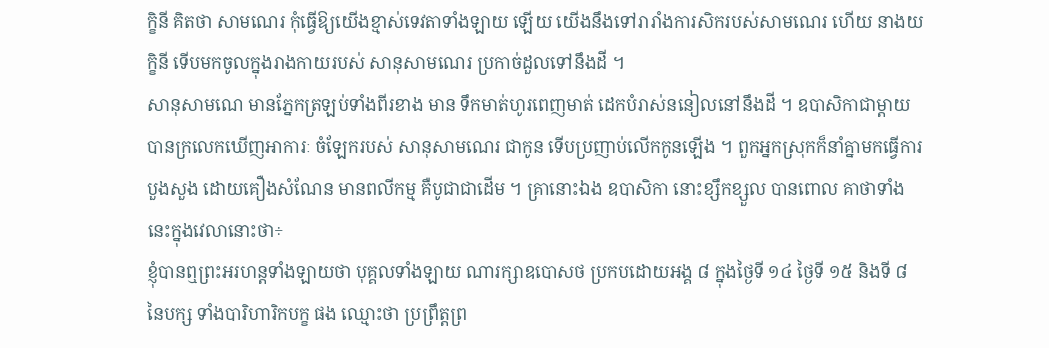ក្ខិនី គិតថា សាមណេរ កុំធ្វើឱ្យយើងខ្មាស់ទេវតាទាំងឡាយ ឡើយ យើងនឹងទៅរារាំងការសិករបស់សាមណេរ ហើយ នាងយក្ខិនី ទើបមកចូលក្នុងរាងកាយរបស់ សានុសាមណេរ ប្រកាច់ដួលទៅនឹងដី ។
សានុសាមណេ មានភ្នែកត្រឡប់ទាំងពីរខាង មាន ទឹកមាត់ហូរពេញមាត់ ដេកបំរាស់ននៀលនៅនឹងដី ។ ឧបាសិកាជាម្តាយបានក្រលេកឃើញអាការៈ ចំឡែករបស់ សានុសាមណេរ ជាកូន ទើបប្រញាប់លើកកូនឡើង ។ ពួកអ្នកស្រុកក៏នាំគ្នាមកធ្វើការបួងសួង ដោយគឿងសំណែន មានពលីកម្ម គឺបូជាជាដើម ។ គ្រានោះឯង ឧបាសិកា នោះខ្សឹកខ្សួល បានពោល គាថាទាំងនេះក្នុងវេលានោះថា÷
ខ្ញុំបានឮព្រះអរហន្តទាំងឡាយថា បុគ្គលទាំងឡាយ ណារក្សាឧបោសថ ប្រកបដោយអង្គ ៨ ក្នុងថ្ងៃទី ១៤ ថ្ងៃទី ១៥ និងទី ៨ នៃបក្ស ទាំងបារិហារិកបក្ខ ផង ឈ្មោះថា ប្រព្រឹត្តព្រ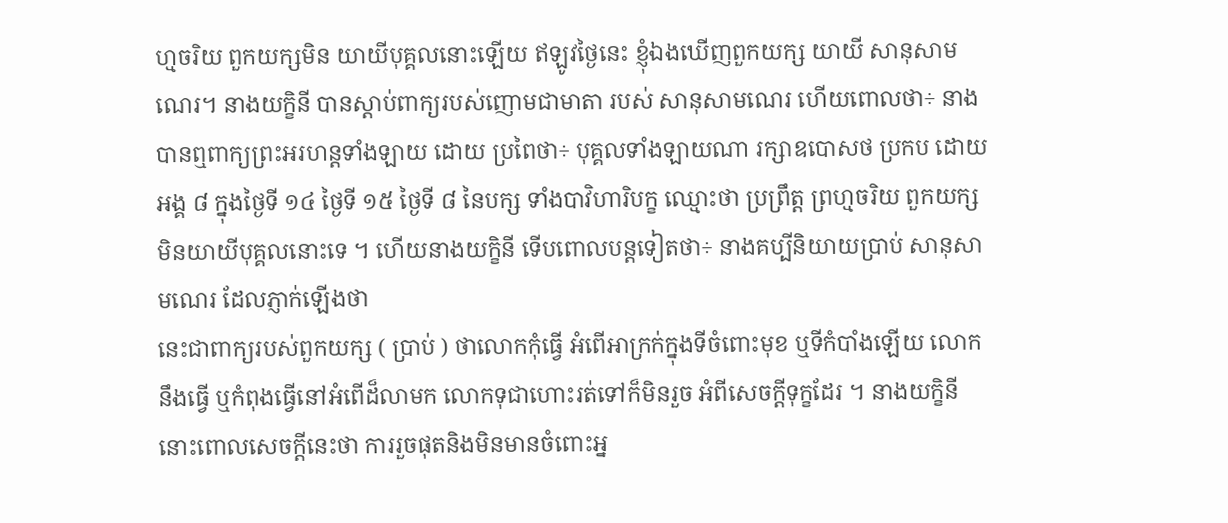ហ្មចរិយ ពួកយក្សមិន យាយីបុគ្គលនោះឡើយ ឥឡូវថ្ងៃនេះ ខ្ញុំឯងឃើញពួកយក្ស យាយី សានុសាមណេរ។ នាងយក្ខិនី បានស្តាប់ពាក្យរបស់ញោមជាមាតា របស់ សានុសាមណេរ ហើយពោលថា÷ នាងបានឮពាក្យព្រះអរហន្តទាំងឡាយ ដោយ ប្រពៃថា÷ បុគ្គលទាំងឡាយណា រក្សាឧបោសថ ប្រកប ដោយ អង្គ ៨ ក្នុងថ្ងៃទី ១៤ ថ្ងៃទី ១៥ ថ្ងៃទី ៨ នៃបក្ស ទាំងបាវិហារិបក្ខ ឈ្មោះថា ប្រព្រឹត្ត ព្រហ្មចរិយ ពួកយក្ស មិនយាយីបុគ្គលនោះទេ ។ ហើយនាងយក្ខិនី ទើបពោលបន្តទៀតថា÷ នាងគប្បីនិយាយប្រាប់ សានុសាមណេរ ដែលភ្ញាក់ឡើងថា
នេះជាពាក្យរបស់ពួកយក្ស ( ប្រាប់ ) ថាលោកកុំធ្វើ អំពើអាក្រក់ក្នុងទីចំពោះមុខ ឬទីកំបាំងឡើយ លោកនឹងធ្វើ ឬកំពុងធ្វើនៅអំពើដ៏លាមក លោកទុជាហោះរត់ទៅក៏មិនរួច អំពីសេចក្តីទុក្ខដែរ ។ នាងយក្ខិនី នោះពោលសេចក្តីនេះថា ការរួចផុតនិងមិនមានចំពោះអ្ន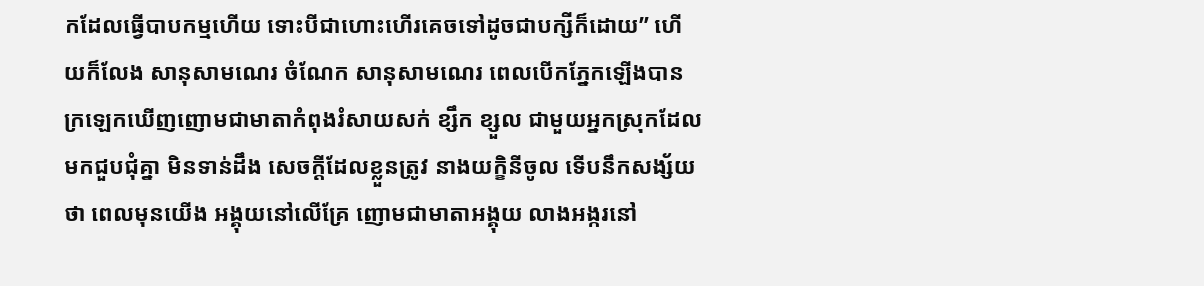កដែលធ្វើបាបកម្មហើយ ទោះបីជាហោះហើរគេចទៅដូចជាបក្សីក៏ដោយ” ហើយក៏លែង សានុសាមណេរ ចំណែក សានុសាមណេរ ពេលបើកភ្នែកឡើងបានក្រឡេកឃើញញោមជាមាតាកំពុងរំសាយសក់ ខ្សឹក ខ្សួល ជាមួយអ្នកស្រុកដែលមកជួបជុំគ្នា មិនទាន់ដឹង សេចក្ដីដែលខ្លួនតូ្រវ នាងយក្ខិនីចូល ទើបនឹកសង្ស័យថា ពេលមុនយើង អង្គុយនៅលើគ្រែ ញោមជាមាតាអង្គុយ លាងអង្ករនៅ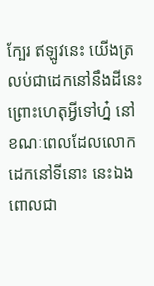ក្បែរ ឥឡូវនេះ យើងត្រលប់ជាដេកនៅនឹងដីនេះ ព្រោះហេតុអ្វីទៅហ្ន៎ នៅខណៈពេលដែលលោក ដេកនៅទីនោះ នេះឯងពោលជា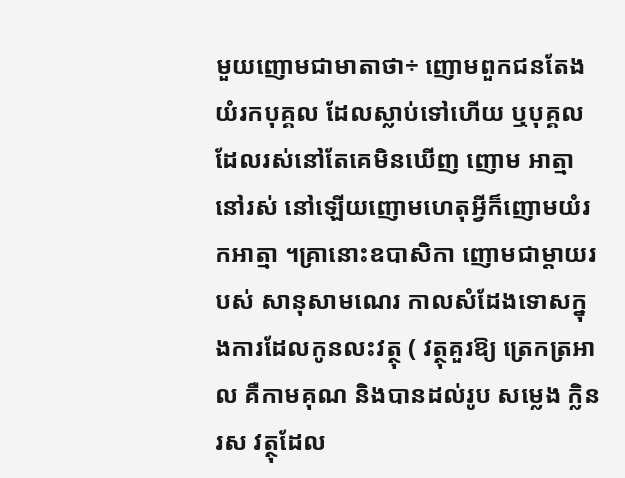មួយញោមជាមាតាថា÷ ញោមពួកជនតែងយំរកបុគ្គល ដែលស្លាប់ទៅហើយ ឬបុគ្គលដែលរស់នៅតែគេមិនឃើញ ញោម អាត្មានៅរស់ នៅឡើយញោមហេតុអ្វីក៏ញោមយំរកអាត្មា ។គ្រានោះឧបាសិកា ញោមជាម្តាយរបស់ សានុសាមណេរ កាលសំដែងទោសក្នុងការដែលកូនលះវត្ថុ ( វត្ថុគួរឱ្យ ត្រេកត្រអាល គឺកាមគុណ និងបានដល់រូប សម្លេង ក្លិន រស វត្ថុដែល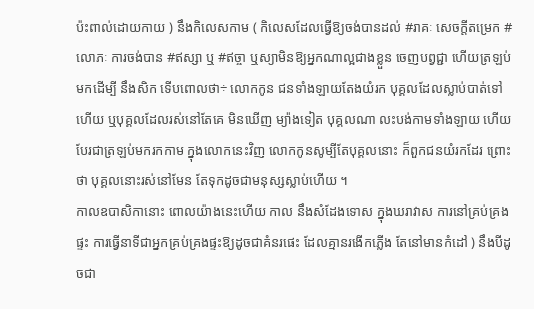ប៉ះពាល់ដោយកាយ ) នឹងកិលេសកាម ( កិលេសដែលធ្វើឱ្យចង់បានដល់ #រាគៈ សេចក្តីតម្រេក #លោភៈ ការចង់បាន #ឥស្សា ឬ #ឥច្ចា ឬស្យាមិនឱ្យអ្នកណាល្អជាងខ្លួន ចេញបព្វជ្ជា ហើយត្រឡប់មកដើម្បី នឹងសិក ទើបពោលថា÷ លោកកូន ជនទាំងឡាយតែងយំរក បុគ្គលដែលស្លាប់បាត់ទៅហើយ ឬបុគ្គលដែលរស់នៅតែគេ មិនឃើញ ម្យ៉ាងទៀត បុគ្គលណា លះបង់កាមទាំងឡាយ ហើយ បែរជាត្រឡប់មករកកាម ក្នុងលោកនេះវិញ លោកកូនសូម្បីតែបុគ្គលនោះ ក៏ពួកជនយំរកដែរ ព្រោះថា បុគ្គលនោះរស់នៅមែន តែទុកដូចជាមនុស្សស្លាប់ហើយ ។
កាលឧបាសិកានោះ ពោលយ៉ាងនេះហើយ កាល នឹងសំដែងទោស ក្នុងឃរាវាស ការនៅគ្រប់គ្រងផ្ទះ ការធ្វើនាទីជាអ្នកគ្រប់គ្រងផ្ទះឱ្យដូចជាគំនរផេះ ដែលគ្មានរងើកភ្លើង តែនៅមានកំដៅ ) នឹងបីដូចជា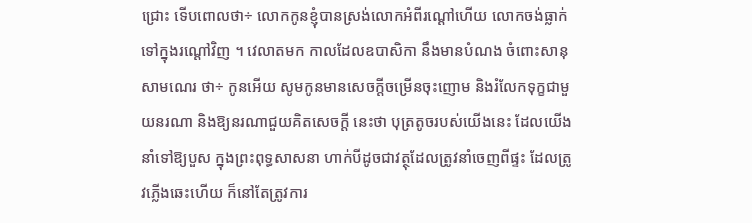ជ្រោះ ទើបពោលថា÷ លោកកូនខ្ញុំបានស្រង់លោកអំពីរណ្ដៅហើយ លោកចង់ធ្លាក់ទៅក្នុងរណ្តៅវិញ ។ វេលាតមក កាលដែលឧបាសិកា នឹងមានបំណង ចំពោះសានុសាមណេរ ថា÷ កូនអើយ សូមកូនមានសេចក្តីចម្រើនចុះញោម និងរំលែកទុក្ខជាមួយនរណា និងឱ្យនរណាជួយគិតសេចក្តី នេះថា បុត្រតូចរបស់យើងនេះ ដែលយើងនាំទៅឱ្យបួស ក្នុងព្រះពុទ្ធសាសនា ហាក់បីដូចជាវត្ថុដែលត្រូវនាំចេញពីផ្ទះ ដែលត្រូវភ្លើងឆេះហើយ ក៏នៅតែត្រូវការ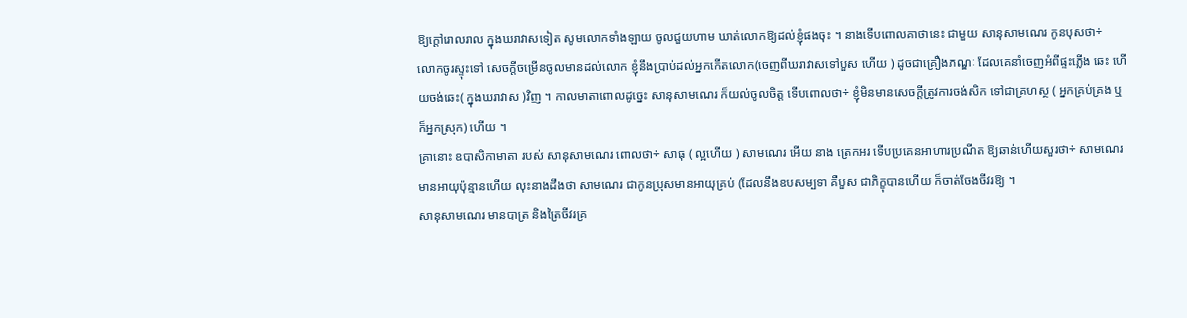ឱ្យក្ដៅរោលរាល ក្នុងឃរាវាសទៀត សូមលោកទាំងឡាយ ចូលជួយហាម ឃាត់លោកឱ្យដល់ខ្ញុំផងចុះ ។ នាងទើបពោលគាថានេះ ជាមួយ សានុសាមណេរ កូនបុសថា÷
លោកចូរស្ទុះទៅ សេចក្តីចម្រើនចូលមានដល់លោក ខ្ញុំនឹងប្រាប់ដល់អ្នកកើតលោក(ចេញពីឃរាវាសទៅបួស ហើយ ) ដូចជាគ្រឿងភណ្ឌៈ ដែលគេនាំចេញអំពីផ្ទះភ្លើង ឆេះ ហើយចង់ឆេះ( ក្នុងឃរាវាស )វិញ ។ កាលមាតាពោលដូច្នេះ សានុសាមណេរ ក៏យល់ចូលចិត្ត ទើបពោលថា÷ ខ្ញុំមិនមានសេចក្តីត្រូវការចង់សិក ទៅជាគ្រហស្ថ ( អ្នកគ្រប់គ្រង ឬក៏អ្នកស្រុក) ហើយ ។
គ្រានោះ ឧបាសិកាមាតា របស់ សានុសាមណេរ ពោលថា÷ សាធុ ( ល្អហើយ ) សាមណេរ អើយ នាង ត្រេកអរ ទើបប្រគេនអាហារប្រណីត ឱ្យឆាន់ហើយសួរថា÷ សាមណេរ មានអាយុប៉ុន្មានហើយ លុះនាងដឹងថា សាមណេរ ជាកូនប្រុសមានអាយុគ្រប់ (ដែលនឹងឧបសម្បទា គឺបួស ជាភិក្ខុបានហើយ ក៏ចាត់ចែងចីវរឱ្យ ។
សានុសាមណេរ មានបាត្រ និងត្រៃចីវរគ្រ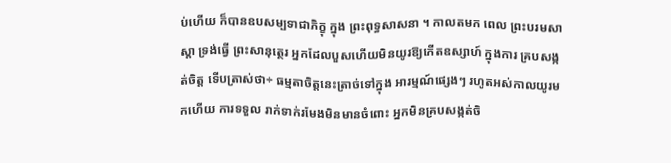ប់ហើយ ក៏បានឧបសម្បទាជាភិក្ខុ ក្នុង ព្រះពុទ្ធសាសនា ។ កាលតមក ពេល ព្រះបរមសាស្តា ទ្រង់ធ្វើ ព្រះសានុត្ថេរ អ្នកដែលបួសហើយមិនយូរឱ្យកើតឧស្សាហ៍ ក្នុងការ គ្របសង្កត់ចិត្ត ទើបត្រាស់ថា÷ ធម្មតាចិត្តនេះត្រាច់ទៅក្នុង អារម្មណ៍ផ្សេងៗ រហូតអស់កាលយូរមកហើយ ការទទួល រាក់ទាក់រមែងមិនមានចំពោះ អ្នកមិនគ្របសង្កត់ចិ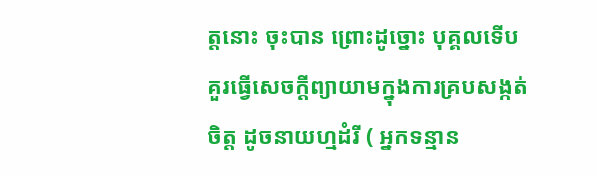ត្តនោះ ចុះបាន ព្រោះដូច្នោះ បុគ្គលទើបគួរធ្វើសេចក្តីព្យាយាមក្នុងការគ្របសង្កត់ចិត្ត ដូចនាយហ្មដំរី ( អ្នកទន្មាន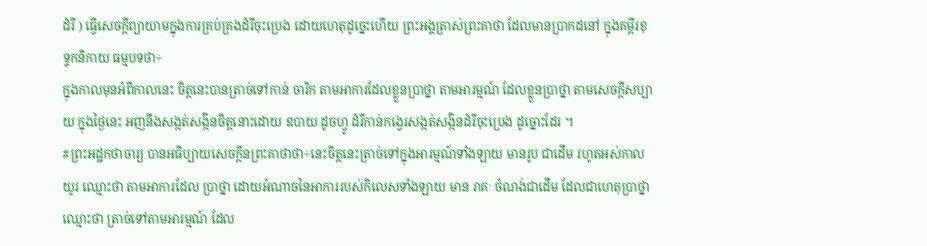ដំរី ) ធ្វើសេចក្តីព្យាយាមក្នុងការគ្រប់គ្រងដំរីចុះប្រេង ដោយហេតុដូច្នេះហើយ ព្រះអង្គត្រាស់ព្រះគាថា ដែលមានប្រាកដនៅ ក្នុងគម្ពីរខុទ្ទកនិកាយ ធម្មបទថា÷
ក្នុងកាលមុនអំពីកាលនេះ ចិត្តនេះបានត្រាច់ទៅកាន់ ចារិក តាមអាការដែលខ្លួនប្រាថ្នា តាមអារម្មណ៍ ដែលខ្លួនប្រាថ្នា តាមសេចក្តីសប្បាយ ក្នុងថ្ងៃនេះ អញនឹងសង្កត់សង្កិនចិត្តនោះដោយ ឧបាយ ដូចហ្វូ ដំរីកាន់កង្វេរសង្កត់សង្កិនដំរីចុះប្រេង ដូច្នោះដែរ ។
#ព្រះអដ្ឋកថាចារ្យ បានអធិប្បាយសេចក្តីនព្រះគាថាថា÷នេះចិត្តនេះត្រាច់ទៅក្នុងអារម្មណ៍ទាំងឡាយ មានរូប ជាដើម រហូតអស់កាលយូរ ឈ្មោះថា តាមអាការដែល ប្រាថ្នា ដោយអំណាចនៃអាការរបស់កិលេសទាំងឡាយ មាន រាគៈ ចំណង់ជាដើម ដែលជាហេតុប្រាថ្នា ឈ្មោះថា ត្រាច់ទៅតាមអារម្មណ៍ ដែល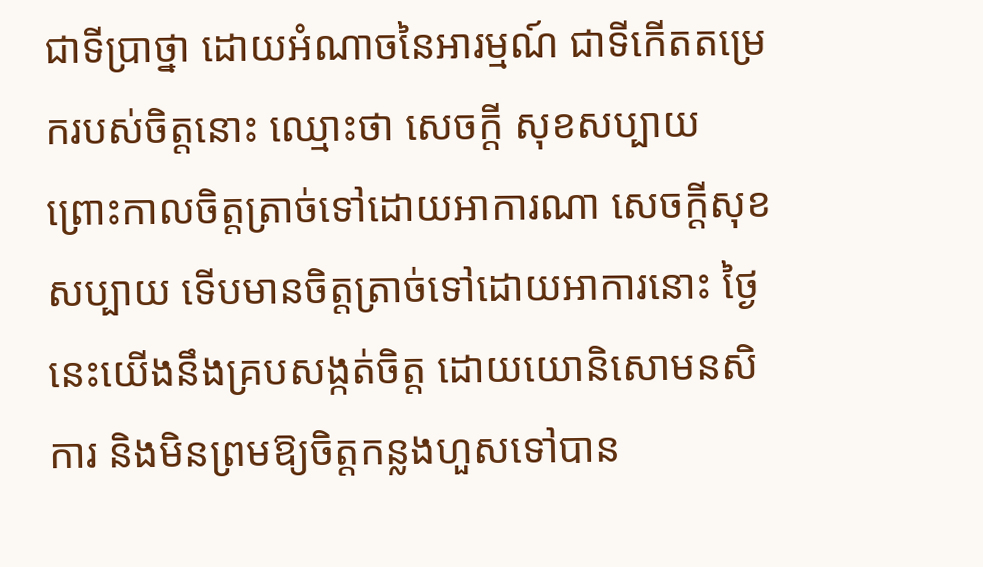ជាទីប្រាថ្នា ដោយអំណាចនៃអារម្មណ៍ ជាទីកើតតម្រេករបស់ចិត្តនោះ ឈ្មោះថា សេចក្តី សុខសប្បាយ ព្រោះកាលចិត្តត្រាច់ទៅដោយអាការណា សេចក្ដីសុខសប្បាយ ទើបមានចិត្តត្រាច់ទៅដោយអាការនោះ ថ្ងៃនេះយើងនឹងគ្របសង្កត់ចិត្ត ដោយយោនិសោមនសិការ និងមិនព្រមឱ្យចិត្តកន្លងហួសទៅបាន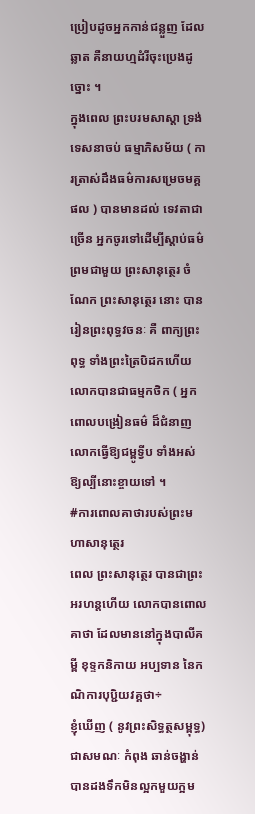ប្រៀបដូចអ្នកកាន់ជន្លួញ ដែលឆ្លាត គឺនាយហ្មដំរីចុះប្រេងដូច្នោះ ។
ក្នុងពេល ព្រះបរមសាស្ដា ទ្រង់ទេសនាចប់ ធម្មាភិសម័យ ( ការត្រាស់ដឹងធម៌ការសម្រេចមគ្គផល ) បានមានដល់ ទេវតាជាច្រើន អ្នកចូរទៅដើម្បីស្តាប់ធម៌ព្រមជាមួយ ព្រះសានុត្ថេរ ចំណែក ព្រះសានុត្ថេរ នោះ បានរៀនព្រះពុទ្ធវចនៈ គឺ ពាក្យព្រះពុទ្ធ ទាំងព្រះត្រៃបិដកហើយ លោកបានជាធម្មកថិក ( អ្នកពោលបង្រៀនធម៌ ដ៏ជំនាញ លោកធ្វើឱ្យជម្ពូទ្វីប ទាំងអស់ឱ្យល្បីនោះខ្ចាយទៅ ។
#ការពោលគាថារបស់ព្រះមហាសានុត្ថេរ
ពេល ព្រះសានុត្ថេរ បានជាព្រះអរហន្តហើយ លោកបានពោលគាថា ដែលមាននៅក្នុងបាលីគម្ពី ខុទ្ទកនិកាយ អប្បទាន នៃកណិការបុបិ្ជយវគ្គថា÷
ខ្ញុំឃើញ ( នូវព្រះសិទ្ធត្ថសម្ពុទ្ធ) ជាសមណៈ កំពុង ឆាន់ចង្ហាន់បានដងទឹកមិនល្អកមួយក្អម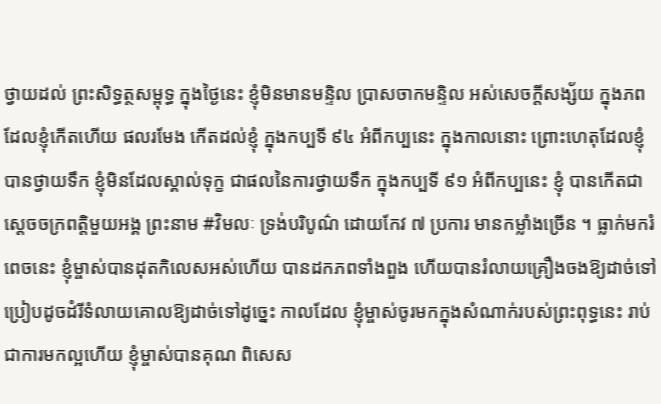ថ្វាយដល់ ព្រះសិទ្ធត្ថសម្ពុទ្ធ ក្នុងថ្ងៃនេះ ខ្ញុំមិនមានមន្ទិល ប្រាសចាកមន្ទិល អស់សេចក្តីសង្ស័យ ក្នុងភពដែលខ្ញុំកើតហើយ ផលរមែង កើតដល់ខ្ញុំ ក្នុងកប្បទី ៩៤ អំពីកប្បនេះ ក្នុងកាលនោះ ព្រោះហេតុដែលខ្ញុំបានថ្វាយទឹក ខ្ញុំមិនដែលស្គាល់ទុក្ខ ជាផលនៃការថ្វាយទឹក ក្នុងកប្បទី ៩១ អំពីកប្បនេះ ខ្ញុំ បានកើតជាស្តេចចក្រពត្តិមួយអង្គ ព្រះនាម #វិមលៈ ទ្រង់បរិបូណ៌ ដោយកែវ ៧ ប្រការ មានកម្លាំងច្រើន ។ ធ្លាក់មករំពេចនេះ ខ្ញុំម្ចាស់បានដុតកិលេសអស់ហើយ បានដកភពទាំងពួង ហើយបានរំលាយគ្រឿងចងឱ្យដាច់ទៅ ប្រៀបដូចដំរីទំលាយគោលឱ្យដាច់ទៅដូច្នេះ កាលដែល ខ្ញុំម្ចាស់ចូរមកក្នុងសំណាក់របស់ព្រះពុទ្ធនេះ រាប់ជាការមកល្អហើយ ខ្ញុំម្ចាស់បានគុណ ពិសេស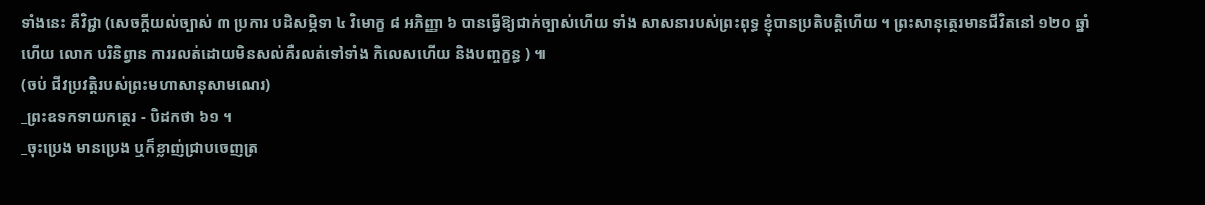ទាំងនេះ គឺវិជ្ជា (សេចក្តីយល់ច្បាស់ ៣ ប្រការ បដិសម្ភិទា ៤ វិមោក្ខ ៨ អភិញ្ញា ៦ បានធ្វើឱ្យជាក់ច្បាស់ហើយ ទាំង សាសនារបស់ព្រះពុទ្ធ ខ្ញុំបានប្រតិបត្តិហើយ ។ ព្រះសានុត្ថេរមានជីវិតនៅ ១២០ ឆ្នាំហើយ លោក បរិនិព្វាន ការរលត់ដោយមិនសល់គឺរលត់ទៅទាំង កិលេសហើយ និងបញ្ចក្ខន្ធ ) ៕
(ចប់ ជីវប្រវត្តិរបស់ព្រះមហាសានុសាមណេរ)
_ព្រះឧទកទាយកត្ថេរ - បិដកថា ៦១ ។
_ចុះប្រេង មានប្រេង ឬក៏ខ្លាញ់ជ្រាបចេញត្រ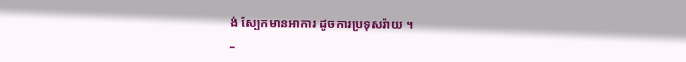ង់ ស្បែកមានអាការ ដូចការប្រទុសរ៉ាយ ។
_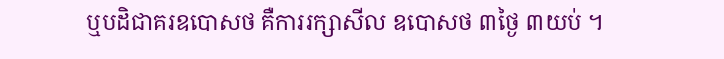ឬបដិជាគរឧបោសថ គឺការរក្សាសីល ឧបោសថ ៣ថ្ងៃ ៣យប់ ។